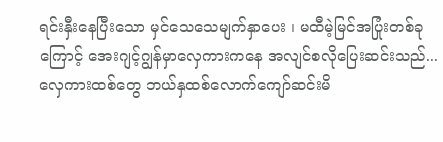ရင်းနှီးနေပြီးသော မှင်သေသေမျက်နှာပေး ၊ မထီမဲ့မြင်အပြုံးတစ်ခုကြောင့် အေးဂျင့်ဂျွန်မှာလှေကားကနေ အလျင်စလိုပြေးဆင်းသည်... လှေကားထစ်တွေ ဘယ်နှထစ်လောက်ကျော်ဆင်းမိ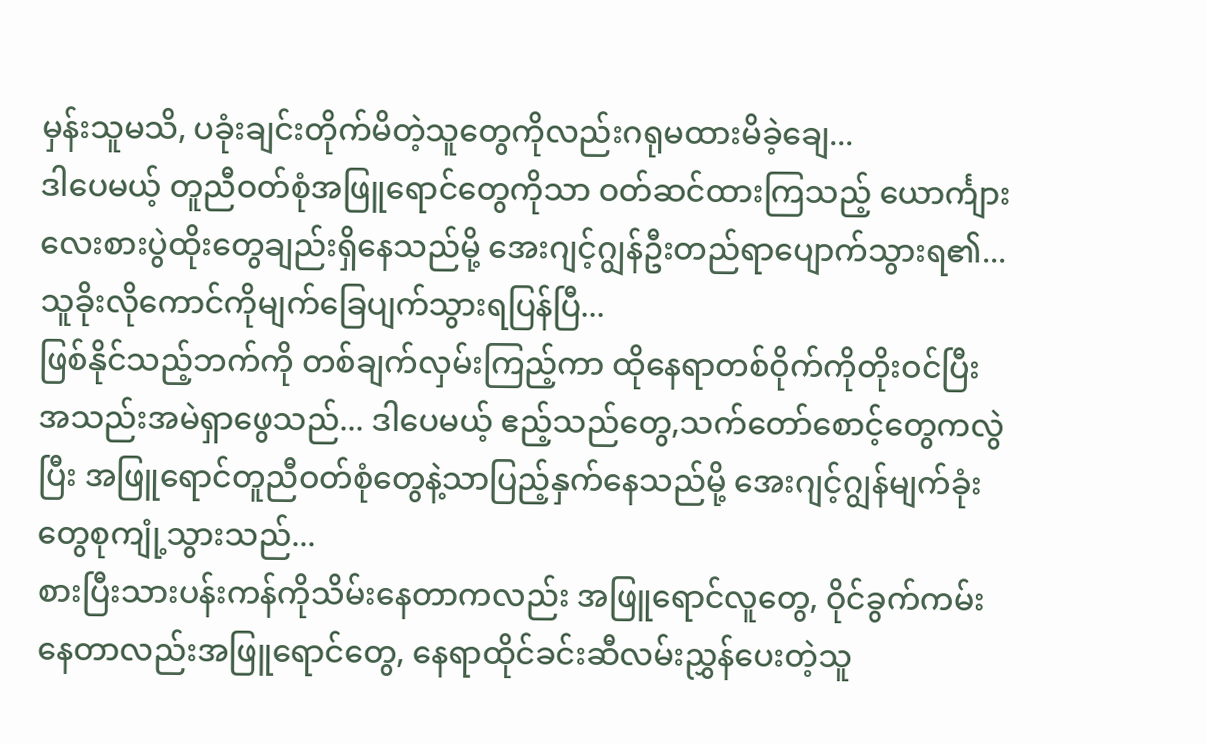မှန်းသူမသိ, ပခုံးချင်းတိုက်မိတဲ့သူတွေကိုလည်းဂရုမထားမိခဲ့ချေ...
ဒါပေမယ့် တူညီဝတ်စုံအဖြူရောင်တွေကိုသာ ဝတ်ဆင်ထားကြသည့် ယောင်္ကျားလေးစားပွဲထိုးတွေချည်းရှိနေသည်မို့ အေးဂျင့်ဂျွန်ဦးတည်ရာပျောက်သွားရ၏... သူခိုးလိုကောင်ကိုမျက်ခြေပျက်သွားရပြန်ပြီ...
ဖြစ်နိုင်သည့်ဘက်ကို တစ်ချက်လှမ်းကြည့်ကာ ထိုနေရာတစ်ဝိုက်ကိုတိုးဝင်ပြီး အသည်းအမဲရှာဖွေသည်... ဒါပေမယ့် ဧည့်သည်တွေ,သက်တော်စောင့်တွေကလွဲပြီး အဖြူရောင်တူညီဝတ်စုံတွေနဲ့သာပြည့်နှက်နေသည်မို့ အေးဂျင့်ဂျွန်မျက်ခုံးတွေစုကျုံ့သွားသည်...
စားပြီးသားပန်းကန်ကိုသိမ်းနေတာကလည်း အဖြူရောင်လူတွေ, ဝိုင်ခွက်ကမ်းနေတာလည်းအဖြူရောင်တွေ, နေရာထိုင်ခင်းဆီလမ်းညွှန်ပေးတဲ့သူ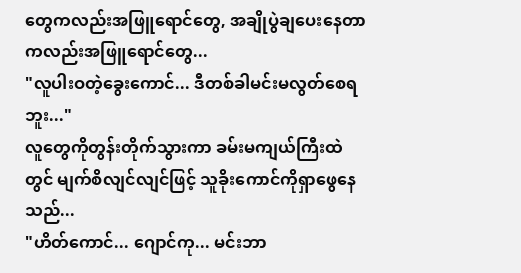တွေကလည်းအဖြူရောင်တွေ, အချိုပွဲချပေးနေတာကလည်းအဖြူရောင်တွေ...
"လူပါးဝတဲ့ခွေးကောင်... ဒီတစ်ခါမင်းမလွတ်စေရဘူး..."
လူတွေကိုတွန်းတိုက်သွားကာ ခမ်းမကျယ်ကြီးထဲတွင် မျက်စိလျင်လျင်ဖြင့် သူခိုးကောင်ကိုရှာဖွေနေသည်...
"ဟိတ်ကောင်... ဂျောင်ကု... မင်းဘာ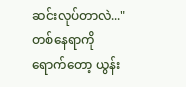ဆင်းလုပ်တာလဲ..."
တစ်နေရာကိုရောက်တော့ ယွန်း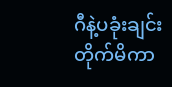ဂီနဲ့ပခုံးချင်းတိုက်မိကာ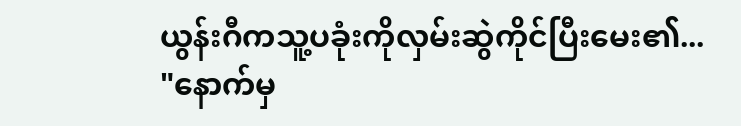ယွန်းဂီကသူ့ပခုံးကိုလှမ်းဆွဲကိုင်ပြီးမေး၏...
"နောက်မှ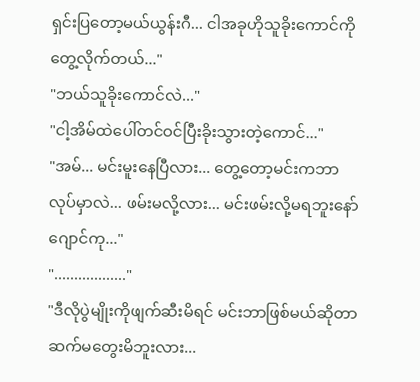ရှင်းပြတော့မယ်ယွန်းဂီ... ငါအခုဟိုသူခိုးကောင်ကိုတွေ့လိုက်တယ်..."
"ဘယ်သူခိုးကောင်လဲ..."
"ငါ့အိမ်ထဲပေါ်တင်ဝင်ပြီးခိုးသွားတဲ့ကောင်..."
"အမ်... မင်းမူးနေပြီလား... တွေ့တော့မင်းကဘာလုပ်မှာလဲ... ဖမ်းမလို့လား... မင်းဖမ်းလို့မရဘူးနော်ဂျောင်ကု..."
".................."
"ဒီလိုပွဲမျိုးကိုဖျက်ဆီးမိရင် မင်းဘာဖြစ်မယ်ဆိုတာ ဆက်မတွေးမိဘူးလား...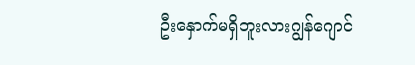ဦးနှောက်မရှိဘူးလားဂျွန်ဂျောင်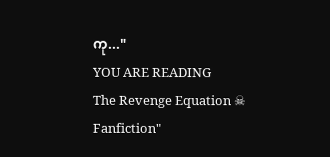ကု..."
YOU ARE READING
The Revenge Equation ☠
Fanfiction"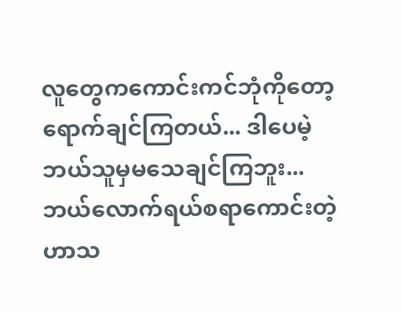လူတွေကကောင်းကင်ဘုံကိုတော့ရောက်ချင်ကြတယ်... ဒါပေမဲ့ ဘယ်သူမှမသေချင်ကြဘူး... ဘယ်လောက်ရယ်စရာကောင်းတဲ့ဟာသ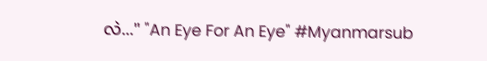လဲ..." "An Eye For An Eye" #Myanmarsub